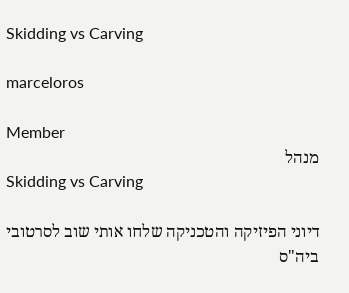Skidding vs Carving

marceloros

Member
מנהל
Skidding vs Carving

דיוני הפיזיקה והטכניקה שלחו אותי שוב לסרטובי ביה"ס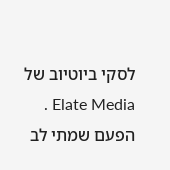לסקי ביוטיוב של Elate Media .
הפעם שמתי לב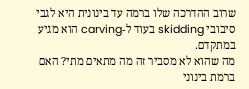שרוב ההדרכה שלו ברמה עד בינונית היא לגבי סיבובי skidding בעוד ל-carving הוא מגיע במתקדם.
מה שהוא לא מסביר זה מה מתאים מתי? האם ברמת בינוני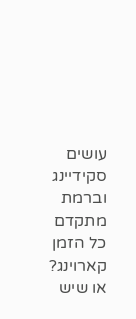עושים סקידיינג וברמת מתקדם כל הזמן קארוינג? או שיש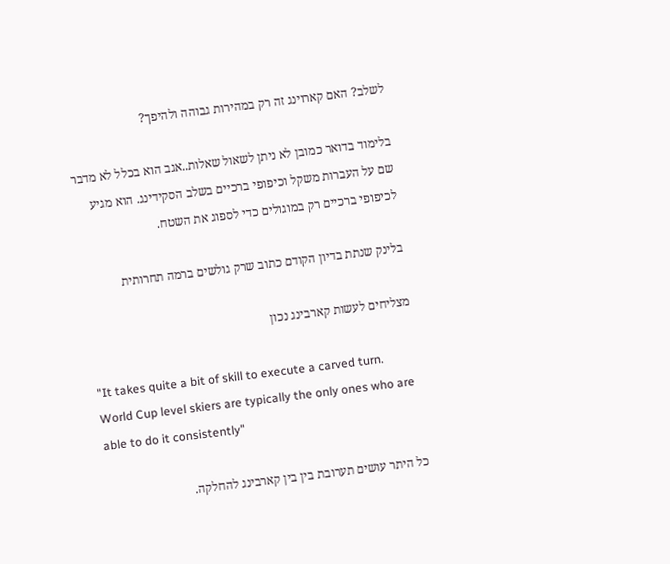לשלב? האם קארוינג זה רק במהירות גבוהה ולהיפך?

בלימוד בדואר כמובן לא ניתן לשאול שאלות..אגב הוא בכלל לא מדבר שם על העברות משקל וכיפופי ברכיים בשלב הסקידינג. הוא מגיע לכיפופי ברכיים רק במוגולים כדי לספוג את השטח.

בלינק שנתת בדיון הקודם כתוב שרק גולשים ברמה תחרותית

מצליחים לעשות קארבינג נכון

"It takes quite a bit of skill to execute a carved turn. World Cup level skiers are typically the only ones who are able to do it consistently"

כל היתר עושים תערובת בין בין קארבינג להחלקה.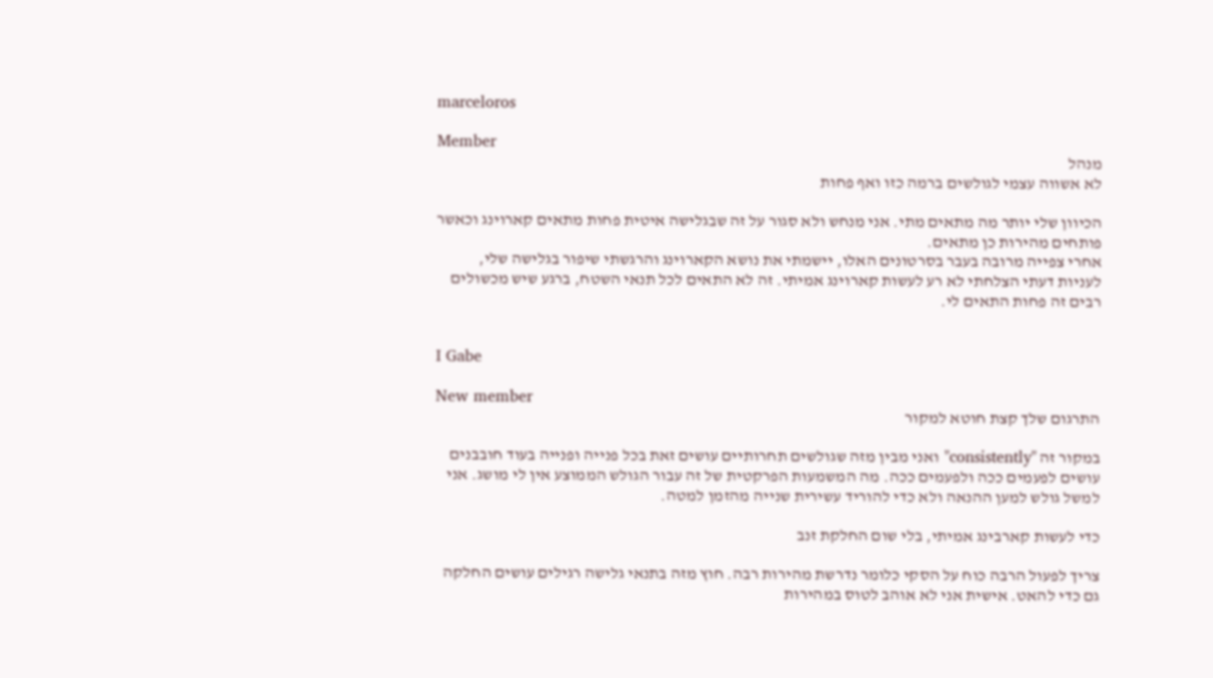marceloros

Member
מנהל
לא אשווה עצמי לגולשים ברמה כזו ואף פחות

הכיוון שלי יותר מה מתאים מתי. אני מנחש ולא סגור על זה שבגלישה איטית פחות מתאים קארוינג וכאשר פותחים מהירות כן מתאים.
אחרי צפייה מרובה בעבר בסרטונים האלו, יישמתי את נושא הקארוינג והרגשתי שיפור בגלישה שלי, לעניות דעתי הצלחתי לא רע לעשות קארוינג אמיתי. זה לא התאים לכל תנאי השטח, ברגע שיש מכשולים רבים זה פחות התאים לי.


I Gabe

New member
התרגום שלך קצת חוטא למקור

במקור זה "consistently" ואני מבין מזה שגולשים תחרותיים עושים זאת בכל פנייה ופנייה בעוד חובבנים עושים לפעמים ככה ולפעמים ככה. מה המשמעות הפרקטית של זה עבור הגולש הממוצע אין לי מושג. אני למשל גולש למען ההנאה ולא כדי להוריד עשירית שנייה מהזמן למטה.

כדי לעשות קארבינג אמיתי, בלי שום החלקת זנב

צריך לפעול הרבה כוח על הסקי כלומר נדרשת מהירות רבה. חוץ מזה בתנאי גלישה רגילים עושים החלקה גם כדי להאט. אישית אני לא אוהב לטוס במהירות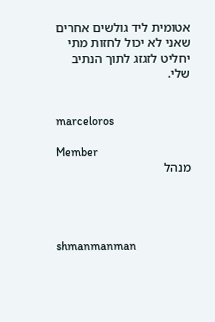אטומית ליד גולשים אחרים שאני לא יכול לחזות מתי יחליט לזגזג לתוך הנתיב שלי.


marceloros

Member
מנהל




shmanmanman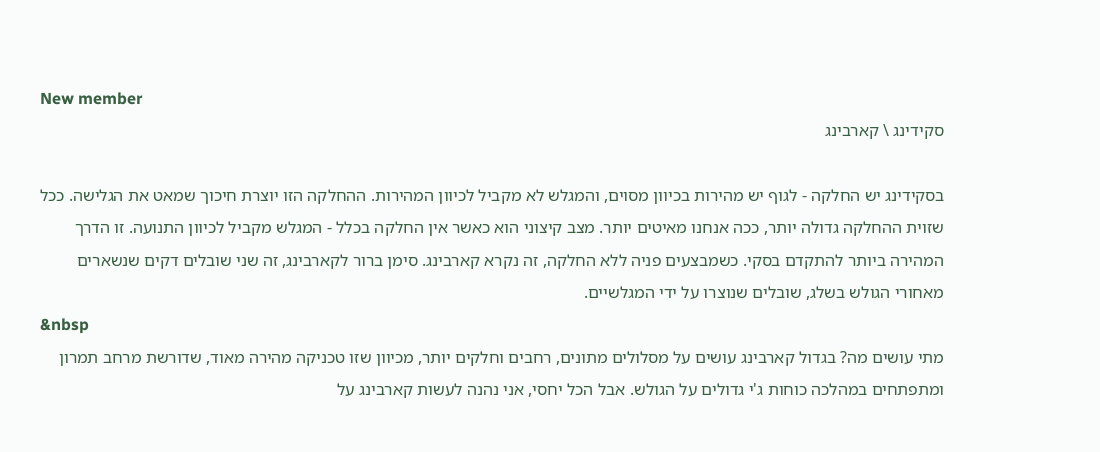New member
סקידינג \ קארבינג

בסקידינג יש החלקה - לגוף יש מהירות בכיוון מסוים, והמגלש לא מקביל לכיוון המהירות. ההחלקה הזו יוצרת חיכוך שמאט את הגלישה. ככל שזוית ההחלקה גדולה יותר, ככה אנחנו מאיטים יותר. מצב קיצוני הוא כאשר אין החלקה בכלל - המגלש מקביל לכיוון התנועה. זו הדרך המהירה ביותר להתקדם בסקי. כשמבצעים פניה ללא החלקה, זה נקרא קארבינג. סימן ברור לקארבינג, זה שני שובלים דקים שנשארים מאחורי הגולש בשלג, שובלים שנוצרו על ידי המגלשיים.
&nbsp
מתי עושים מה? בגדול קארבינג עושים על מסלולים מתונים, רחבים וחלקים יותר, מכיוון שזו טכניקה מהירה מאוד, שדורשת מרחב תמרון ומתפתחים במהלכה כוחות ג'י גדולים על הגולש. אבל הכל יחסי, אני נהנה לעשות קארבינג על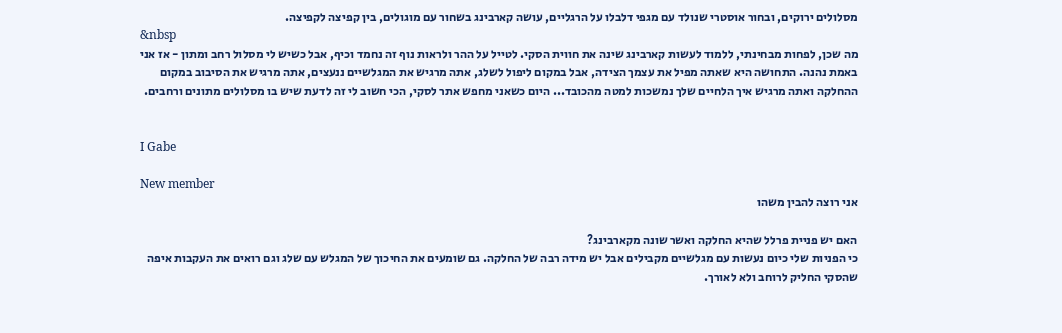מסלולים ירוקים, ובחור אוסטרי שנולד עם מגפי דלבלו על הרגליים, עושה קארבינג בשחור עם מוגולים, בין קפיצה לקפיצה.
&nbsp
מה שכן, לפחות מבחינתי, ללמוד לעשות קארבינג שינה את חווית הסקי. לטייל על ההר ולראות נוף זה נחמד וכיף, אבל כשיש לי מסלול רחב ומתון - אז אני באמת נהנה. התחושה היא שאתה מפיל את עצמך הצידה, אבל במקום ליפול לשלג, אתה מרגיש את המגלשיים ננעצים, אתה מרגיש את הסיבוב במקום ההחלקה ואתה מרגיש איך הלחיים שלך נמשכות למטה מהכובד... היום כשאני מחפש אתר לסקי, הכי חשוב לי זה לדעת שיש בו מסלולים מתונים ורחבים.


I Gabe

New member
אני רוצה להבין משהו

האם יש פניית פרלל שהיא החלקה ואשר שונה מקארבינג?
כי הפניות שלי כיום נעשות עם מגלשיים מקבילים אבל יש מידה רבה של החלקה. גם שומעים את החיכוך של המגלש עם שלג וגם רואים את העקבות איפה שהסקי החליק לרוחב ולא לאורך.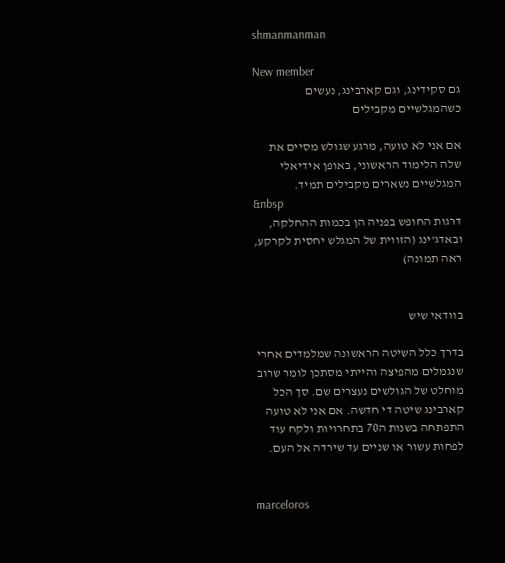shmanmanman

New member
גם סקידינג, וגם קארבינג, נעשים כשהמגלשיים מקבילים

אם אני לא טועה, מרגע שגולש מסיים את שלה הלימוד הראשוני, באופן אידיאלי המגלשיים נשארים מקבילים תמיד.
&nbsp
דרגות החופש בפניה הן בכמות ההחלקה, ובאדג'ינג (הזווית של המגלש יחסית לקרקע, ראה תמונה)


בוודאי שיש

בדרך כלל השיטה הראשונה שמלמדים אחרי שנגמלים מהפיצה והייתי מסתכן לומר שרוב מוחלט של הגולשים נעצרים שם. סך הכל קארבינג שיטה די חדשה. אם אני לא טועה התפתחה בשנות ה70 בתחרויות ולקח עוד לפחות עשור או שניים עד שירדה אל העם.


marceloros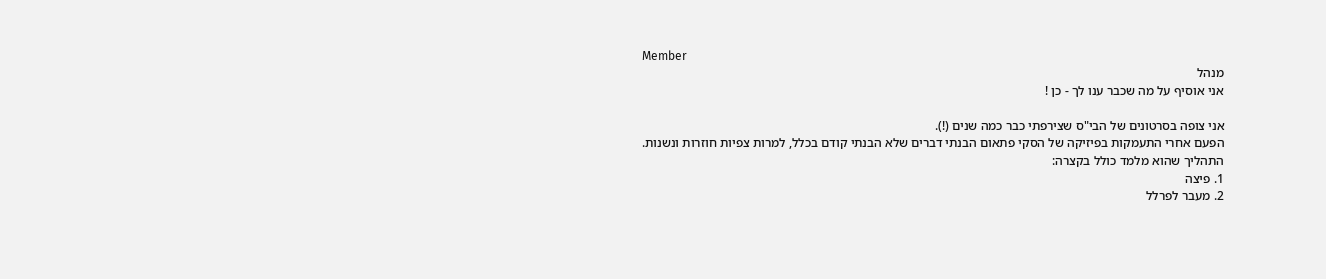Member
מנהל
אני אוסיף על מה שכבר ענו לך - כן !

אני צופה בסרטונים של הבי"ס שצירפתי כבר כמה שנים (!).
הפעם אחרי התעמקות בפיזיקה של הסקי פתאום הבנתי דברים שלא הבנתי קודם בכלל, למרות צפיות חוזרות ונשנות.
התהליך שהוא מלמד כולל בקצרה:
1. פיצה
2. מעבר לפרלל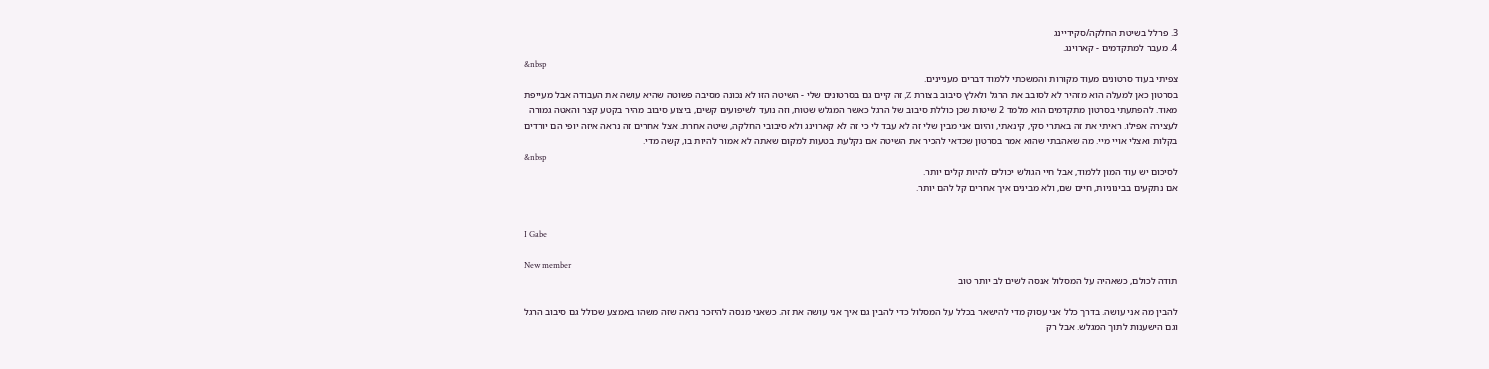3. פרלל בשיטת החלקה/סקידיינג
4. מעבר למתקדמים - קארוינג.
&nbsp
צפיתי בעוד סרטונים מעוד מקורות והמשכתי ללמוד דברים מעניינים.
בסרטון כאן למעלה הוא מזהיר לא לסובב את הרגל ולאלץ סיבוב בצורת Z, זה קיים גם בסרטונים שלי - השיטה הזו לא נכונה מסיבה פשוטה שהיא עושה את העבודה אבל מעייפת מאוד. להפתעתי בסרטון מתקדמים הוא מלמד 2 שיטות שכן כוללת סיבוב של הרגל כאשר המגלש שטוח, וזה נועד לשיפועים קשים, ביצוע סיבוב מהיר בקטע קצר והאטה גמורה לעצירה אפילו. ראיתי את זה באתרי סקי, קינאתי, והיום אני מבין שלי זה לא עבד לי כי זה לא קארוינג ולא סיבובי החלקה, שיטה אחרת. אצל אחרים זה נראה איזה יופי הם יורדים בקלות ואצלי אויי מיי. מה שאהבתי שהוא אמר בסרטון שכדאי להכיר את השיטה אם נקלעת בטעות למקום שאתה לא אמור להיות בו, קשה מדי.
&nbsp
לסיכום יש עוד המון ללמוד, אבל חיי הגולש יכולים להיות קלים יותר.
אם נתקעים בבינוניות, חיים שם, ולא מבינים איך אחרים קל להם יותר.


I Gabe

New member
תודה לכולם, כשאהיה על המסלול אנסה לשים לב יותר טוב

להבין מה אני עושה. בדרך כלל אני עסוק מדי להישאר בכלל על המסלול כדי להבין גם איך אני עושה את זה. כשאני מנסה להיזכר נראה שזה משהו באמצע שכולל גם סיבוב הרגל וגם הישענות לתוך המגלש. אבל רק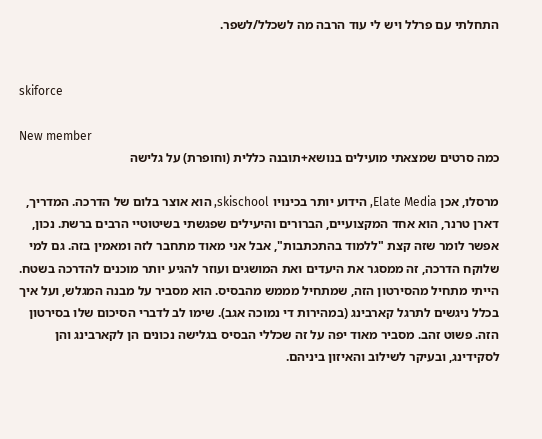התחלתי עם פרלל ויש לי עוד הרבה מה לשכלל/לשפר.


skiforce

New member
כמה סרטים שמצאתי מועילים בנושא+תובנה כללית (וחופרת) על גלישה

מרסלו, אכן Elate Media, הידוע יותר בכינויו skischool, הוא אוצר בלום של הדרכה. המדריך, דארן טרנר, הוא אחד המקצועיים, הברורים והיעילים שפגשתי בשיטוטיי הרבים ברשת. נכון, אפשר לומר שזה קצת "ללמוד בהתכתבות", אבל אני מאוד מתחבר לזה ומאמין בזה. גם למי שלוקח הדרכה, זה ממסגר את היעדים ואת המושגים ועוזר להגיע יותר מוכנים להדרכה בשטח.
הייתי מתחיל מהסירטון הזה, שמתחיל מממש מהבסיס. הוא מסביר על מבנה המגלש, ועל איך בכלל ניגשים לתרגל קארבינג (במהירות די נמוכה אגב). שימו לב לדברי הסיכום שלו בסירטון הזה. פשוט זהב. מסביר מאוד יפה על זה שכללי הבסיס בגלישה נכונים הן לקארבינג והן לסקידינג, ובעיקר לשילוב והאיזון ביניהם.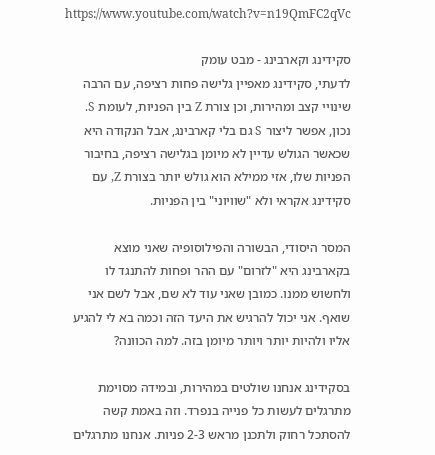https://www.youtube.com/watch?v=n19QmFC2qVc

סקידינג וקארבינג - מבט עומק
לדעתי, סקידינג מאפיין גלישה פחות רציפה, עם הרבה שינויי קצב ומהירות, וכן צורת Z בין הפניות, לעומת S. נכון, אפשר ליצור S גם בלי קארבינג, אבל הנקודה היא שכאשר הגולש עדיין לא מיומן בגלישה רציפה, בחיבור הפניות שלו, אזי ממילא הוא גולש יותר בצורת Z, עם סקידינג אקראי ולא "שוויוני" בין הפניות.

המסר היסודי, הבשורה והפילוסופיה שאני מוצא בקארבינג היא "לזרום" עם ההר ופחות להתנגד לו ולחשוש ממנו. כמובן שאני עוד לא שם, אבל לשם אני שואף. אני יכול להרגיש את היעד הזה וכמה בא לי להגיע אליו ולהיות יותר ויותר מיומן בזה. למה הכוונה?

בסקידינג אנחנו שולטים במהירות, ובמידה מסוימת מתרגלים לעשות כל פנייה בנפרד. וזה באמת קשה להסתכל רחוק ולתכנן מראש 2-3 פניות. אנחנו מתרגלים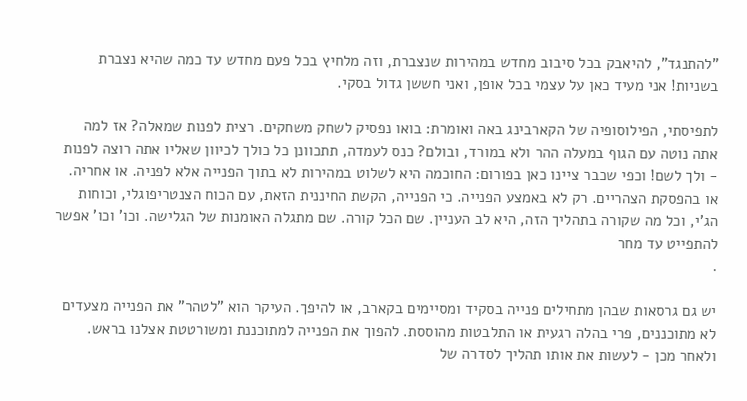"להתנגד", להיאבק בכל סיבוב מחדש במהירות שנצברת, וזה מלחיץ בכל פעם מחדש עד כמה שהיא נצברת בשניות! אני מעיד כאן על עצמי בכל אופן, ואני חששן גדול בסקי.

לתפיסתי, הפילוסופיה של הקארבינג באה ואומרת: בואו נפסיק לשחק משחקים. רצית לפנות שמאלה? אז למה אתה נוטה עם הגוף במעלה ההר ולא במורד, ובולם? כנס לעמדה, תתכוונן כל כולך לכיוון שאליו אתה רוצה לפנות - ולך לשם! וכפי שכבר ציינו כאן בפורום: החוכמה היא לשלוט במהירות לא בתוך הפנייה אלא לפניה. או אחריה. או בהפסקת הצהריים. רק לא באמצע הפנייה. כי הפנייה, הקשת החיננית הזאת, עם הכוח הצנטריפוגלי, וכוחות הג'י, וכל מה שקורה בתהליך הזה, היא לב העניין. שם הכל קורה. שם מתגלה האומנות של הגלישה. וכו' וכו' אפשר להתפייט עד מחר
.

יש גם גרסאות שבהן מתחילים פנייה בסקיד ומסיימים בקארב, או להיפך. העיקר הוא "לטהר" את הפנייה מצעדים לא מתוכננים, פרי בהלה רגעית או התלבטות מהוססת. להפוך את הפנייה למתוכננת ומשורטטת אצלנו בראש. ולאחר מכן - לעשות את אותו תהליך לסדרה של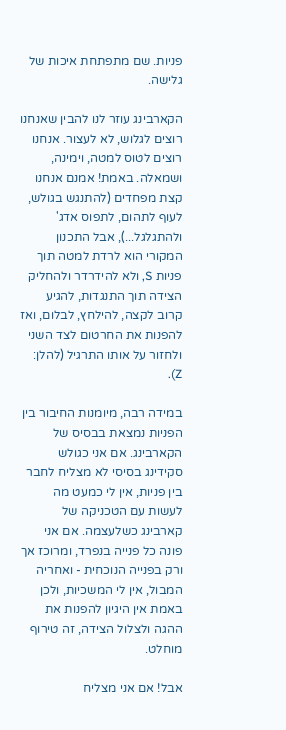פניות. שם מתפתחת איכות של גלישה.

הקארבינג עוזר לנו להבין שאנחנו רוצים לגלוש, לא לעצור. אנחנו רוצים לטוס למטה, וימינה, ושמאלה. באמת! אמנם אנחנו קצת מפחדים (להתנגש בגולש, לעוף לתהום, לתפוס אדג' ולהתגלגל...), אבל התכנון המקורי הוא לרדת למטה תוך פניות S, ולא להידרדר ולהחליק הצידה תוך התנגדות, להגיע קרוב לקצה, להילחץ, לבלום, ואז להפנות את החרטום לצד השני ולחזור על אותו התרגיל (להלן: Z).

במידה רבה, מיומנות החיבור בין הפניות נמצאת בבסיס של הקארבינג. אם אני כגולש סקידינג בסיסי לא מצליח לחבר בין פניות, אין לי כמעט מה לעשות עם הטכניקה של קארבינג כשלעצמה. אם אני פונה כל פנייה בנפרד, ומרוכז אך ורק בפנייה הנוכחית - ואחריה המבול, אין לי המשכיות, ולכן באמת אין היגיון להפנות את ההגה ולצלול הצידה, זה טירוף מוחלט.

אבל! אם אני מצליח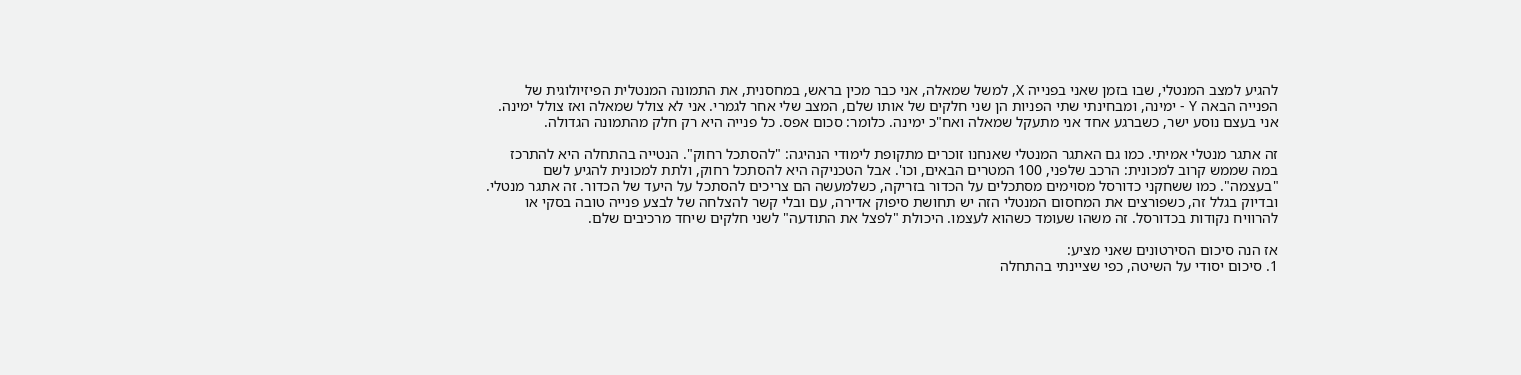להגיע למצב המנטלי, שבו בזמן שאני בפנייה X, למשל שמאלה, אני כבר מכין בראש, במחסנית, את התמונה המנטלית הפיזיולוגית של הפנייה הבאה Y - ימינה, ומבחינתי שתי הפניות הן שני חלקים של אותו שלם, המצב שלי אחר לגמרי. אני לא צולל שמאלה ואז צולל ימינה. אני בעצם נוסע ישר, כשברגע אחד אני מתעקל שמאלה ואח"כ ימינה. כלומר: סכום אפס. כל פנייה היא רק חלק מהתמונה הגדולה.

זה אתגר מנטלי אמיתי. כמו גם האתגר המנטלי שאנחנו זוכרים מתקופת לימודי הנהיגה: "להסתכל רחוק". הנטייה בהתחלה היא להתרכז במה שממש קרוב למכונית: הרכב שלפני, 100 המטרים הבאים, וכו'. אבל הטכניקה היא להסתכל רחוק, ולתת למכונית להגיע לשם "בעצמה". כמו ששחקני כדורסל מסוימים מסתכלים על הכדור בזריקה, כשלמעשה הם צריכים להסתכל על היעד של הכדור. זה אתגר מנטלי. ובדיוק בגלל זה, כשפורצים את המחסום המנטלי הזה יש תחושת סיפוק אדירה, עם ובלי קשר להצלחה של לבצע פנייה טובה בסקי או להרוויח נקודות בכדורסל. זה משהו שעומד כשהוא לעצמו. היכולת "לפצל את התודעה" לשני חלקים שיחד מרכיבים שלם.

אז הנה סיכום הסירטונים שאני מציע:
1. סיכום יסודי על השיטה, כפי שציינתי בהתחלה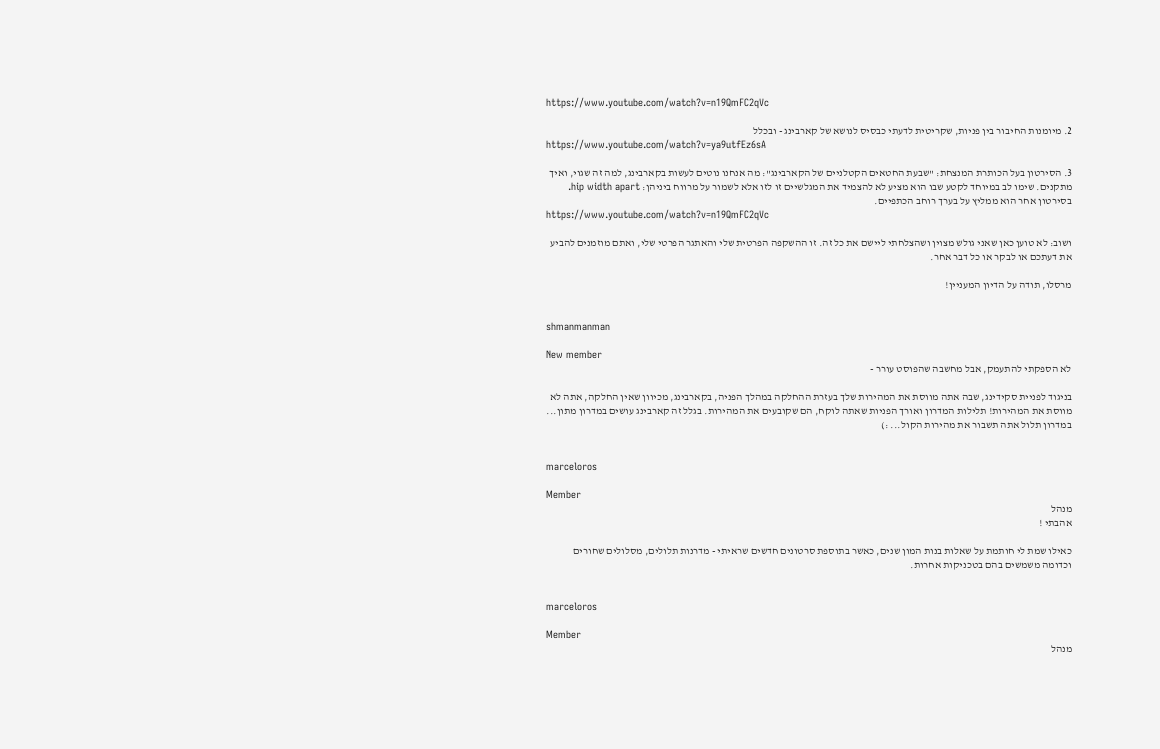https://www.youtube.com/watch?v=n19QmFC2qVc

2. מיומנות החיבור בין פניות, שקריטית לדעתי כבסיס לנושא של קארבינג - ובכלל
https://www.youtube.com/watch?v=ya9utfEz6sA

3. הסירטון בעל הכותרת המנצחת: "שבעת החטאים הקטלניים של הקארבינג": מה אנחנו נוטים לעשות בקארבינג, למה זה שגוי, ואיך מתקנים. שימו לב במיוחד לקטע שבו הוא מציע לא להצמיד את המגלשיים זו לזו אלא לשמור על מרווח ביניהן: hip width apart. בסירטון אחר הוא ממליץ על בערך רוחב הכתפיים.
https://www.youtube.com/watch?v=n19QmFC2qVc

ושוב: לא טוען כאן שאני גולש מצוין ושהצלחתי ליישם את כל זה. זו ההשקפה הפרטית שלי והאתגר הפרטי שלי, ואתם מוזמנים להביע את דעתכם או לבקר או כל דבר אחר.

מרסלו, תודה על הדיון המעניין!


shmanmanman

New member
לא הספקתי להתעמק, אבל מחשבה שהפוסט עורר -

בניגוד לפניית סקידינג, שבה אתה מווסת את המהירות שלך בעזרת ההחלקה במהלך הפניה, בקארבינג, מכיוון שאין החלקה, אתה לא מווסת את המהירות! תלילות המדרון ואורך הפניות שאתה לוקח, הם שקובעים את המהירות. בגלל זה קארבינג עושים במדרון מתון... במדרון תלול אתה תשבור את מהירות הקול... :)


marceloros

Member
מנהל
אהבתי !

כאילו שמת לי חותמת על שאלות בנות המון שנים, כאשר בתוספת סרטונים חדשים שראיתי - מדרנות תלולים, מסלולים שחורים וכדומה משמשים בהם בטכניקות אחרות.


marceloros

Member
מנהל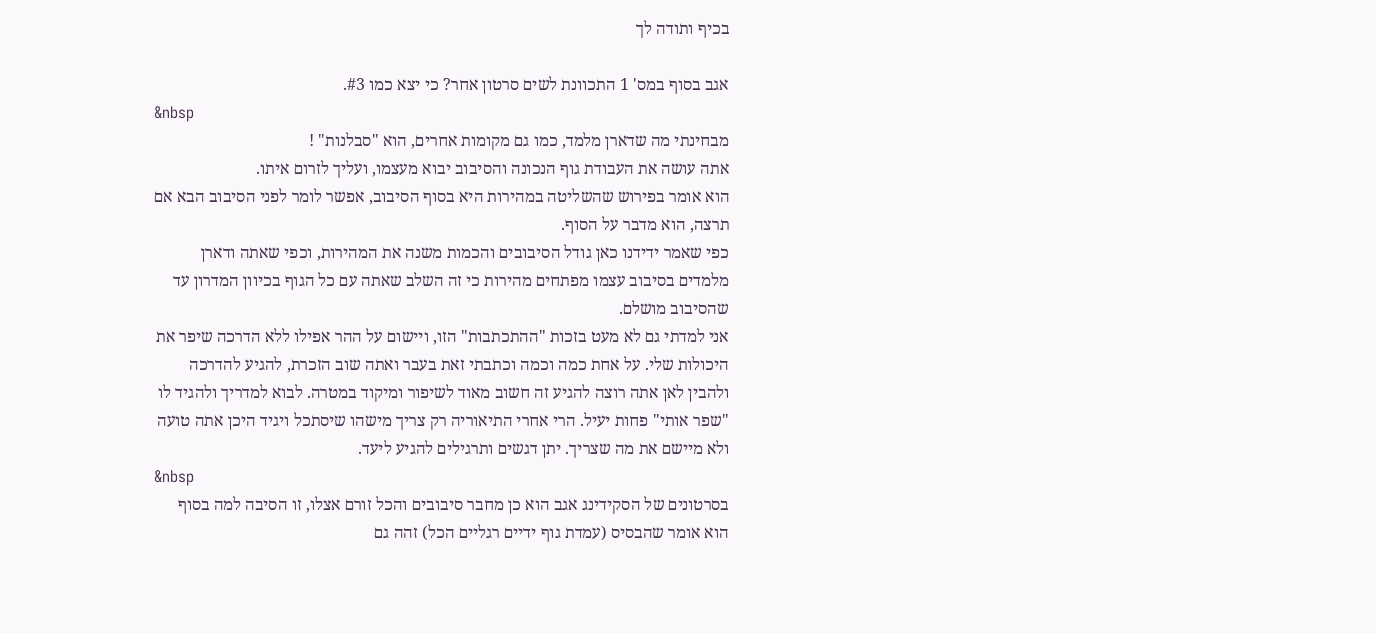בכיף ותודה לך

אגב בסוף במס' 1 התכוונת לשים סרטון אחר? כי יצא כמו #3.
&nbsp
מבחינתי מה שדארן מלמד, כמו גם מקומות אחרים, הוא "סבלנות" !
אתה עושה את העבודת גוף הנכונה והסיבוב יבוא מעצמו, ועליך לזרום איתו.
הוא אומר בפירוש שהשליטה במהירות היא בסוף הסיבוב, אפשר לומר לפני הסיבוב הבא אם תרצה, הוא מדבר על הסוף.
כפי שאמר ידידנו כאן גודל הסיבובים והכמות משנה את המהירות, וכפי שאתה ודארן מלמדים בסיבוב עצמו מפתחים מהירות כי זה השלב שאתה עם כל הגוף בכיוון המדרון עד שהסיבוב מושלם.
אני למדתי גם לא מעט בזכות "ההתכתבות" הזו, ויישום על ההר אפילו ללא הדרכה שיפר את היכולות שלי. על אחת כמה וכמה וכתבתי זאת בעבר ואתה שוב הזכרת, להגיע להדרכה ולהבין לאן אתה רוצה להגיע זה חשוב מאוד לשיפור ומיקוד במטרה. לבוא למדריך ולהגיד לו "שפר אותי" פחות יעיל. הרי אחרי התיאוריה רק צריך מישהו שיסתכל ויגיד היכן אתה טועה ולא מיישם את מה שצריך. יתן דגשים ותרגילים להגיע ליעד.
&nbsp
בסרטונים של הסקידינג אגב הוא כן מחבר סיבובים והכל זורם אצלו, זו הסיבה למה בסוף הוא אומר שהבסיס (עמדת גוף ידיים רגליים הכל) זהה גם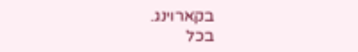בקארוינג.
בכל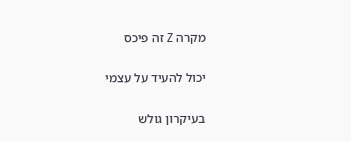מקרה Z זה פיכס

יכול להעיד על עצמי

בעיקרון גולש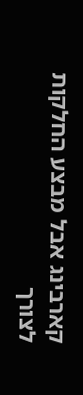קארבינג אבל מבצע החלקות לצורך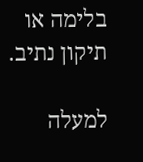בלימה או תיקון נתיב.

למעלה